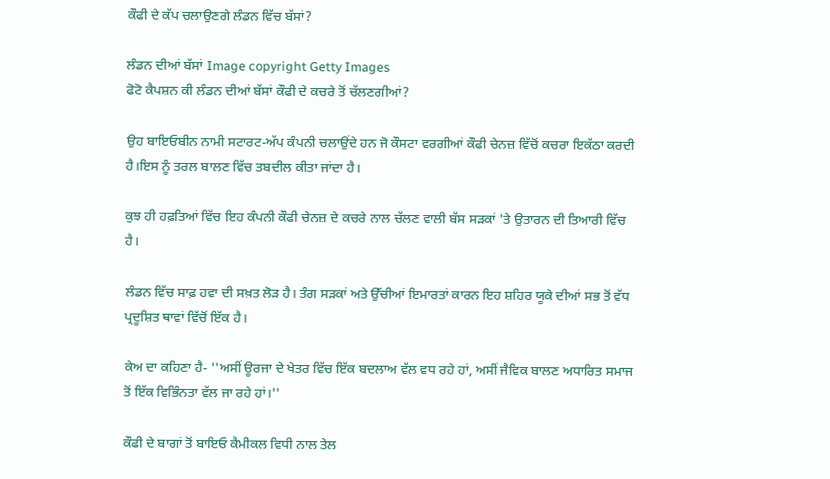ਕੌਫੀ ਦੇ ਕੱਪ ਚਲਾਉਣਗੇ ਲੰਡਨ ਵਿੱਚ ਬੱਸਾਂ?

ਲੰਡਨ ਦੀਆਂ ਬੱਸਾਂ Image copyright Getty Images
ਫੋਟੋ ਕੈਪਸ਼ਨ ਕੀ ਲੰਡਨ ਦੀਆਂ ਬੱਸਾਂ ਕੌਫੀ ਦੇ ਕਚਰੇ ਤੋਂ ਚੱਲਣਗੀਆਂ?

ਉਹ ਬਾਇਓਬੀਨ ਨਾਮੀ ਸਟਾਰਟ-ਅੱਪ ਕੰਪਨੀ ਚਲਾਉਂਦੇ ਹਨ ਜੋ ਕੌਸਟਾ ਵਰਗੀਆਂ ਕੌਫੀ ਚੇਨਜ਼ ਵਿੱਚੋਂ ਕਚਰਾ ਇਕੱਠਾ ਕਰਦੀ ਹੈ।ਇਸ ਨੂੰ ਤਰਲ ਬਾਲਣ ਵਿੱਚ ਤਬਦੀਲ ਕੀਤਾ ਜਾਂਦਾ ਹੈ।

ਕੁਝ ਹੀ ਹਫ਼ਤਿਆਂ ਵਿੱਚ ਇਹ ਕੰਪਨੀ ਕੌਫੀ ਚੇਨਜ਼ ਦੇ ਕਚਰੇ ਨਾਲ ਚੱਲਣ ਵਾਲੀ ਬੱਸ ਸੜਕਾਂ 'ਤੇ ਉਤਾਰਨ ਦੀ ਤਿਆਰੀ ਵਿੱਚ ਹੈ।

ਲੰਡਨ ਵਿੱਚ ਸਾਫ਼ ਹਵਾ ਦੀ ਸਖ਼ਤ ਲੋੜ ਹੈ। ਤੰਗ ਸੜਕਾਂ ਅਤੇ ਉੱਚੀਆਂ ਇਮਾਰਤਾਂ ਕਾਰਨ ਇਹ ਸ਼ਹਿਰ ਯੂਕੇ ਦੀਆਂ ਸਭ ਤੋਂ ਵੱਧ ਪ੍ਰਦੂਸ਼ਿਤ ਥਾਵਾਂ ਵਿੱਚੋਂ ਇੱਕ ਹੈ।

ਕੇਅ ਦਾ ਕਹਿਣਾ ਹੈ- ''ਅਸੀਂ ਊਰਜਾ ਦੇ ਖੇਤਰ ਵਿੱਚ ਇੱਕ ਬਦਲਾਅ ਵੱਲ ਵਧ ਰਹੇ ਹਾਂ, ਅਸੀਂ ਜੈਵਿਕ ਬਾਲਣ ਅਧਾਰਿਤ ਸਮਾਜ ਤੋਂ ਇੱਕ ਵਿਭਿੰਨਤਾ ਵੱਲ ਜਾ ਰਹੇ ਹਾਂ।''

ਕੌਫੀ ਦੇ ਬਾਗਾਂ ਤੋਂ ਬਾਇਓ ਕੈਮੀਕਲ ਵਿਧੀ ਨਾਲ ਤੇਲ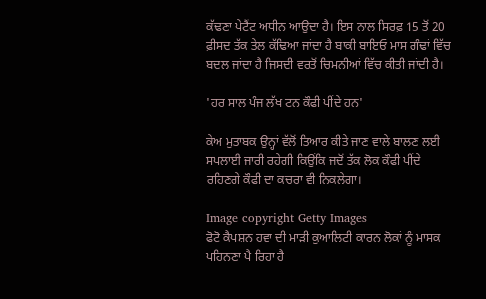ਕੱਢਣਾ ਪੇਟੈਂਟ ਅਧੀਨ ਆਉਦਾ ਹੈ। ਇਸ ਨਾਲ ਸਿਰਫ਼ 15 ਤੋਂ 20 ਫ਼ੀਸਦ ਤੱਕ ਤੇਲ ਕੱਢਿਆ ਜਾਂਦਾ ਹੈ ਬਾਕੀ ਬਾਇਓ ਮਾਸ ਗੰਢਾਂ ਵਿੱਚ ਬਦਲ ਜਾਂਦਾ ਹੈ ਜਿਸਦੀ ਵਰਤੋਂ ਚਿਮਨੀਆਂ ਵਿੱਚ ਕੀਤੀ ਜਾਂਦੀ ਹੈ।

'ਹਰ ਸਾਲ ਪੰਜ ਲੱਖ ਟਨ ਕੌਫੀ ਪੀਂਦੇ ਹਨ'

ਕੇਅ ਮੁਤਾਬਕ ਉਨ੍ਹਾਂ ਵੱਲੋਂ ਤਿਆਰ ਕੀਤੇ ਜਾਣ ਵਾਲੇ ਬਾਲਣ ਲਈ ਸਪਲਾਈ ਜਾਰੀ ਰਹੇਗੀ ਕਿਉਂਕਿ ਜਦੋਂ ਤੱਕ ਲੋਕ ਕੌਫੀ ਪੀਂਦੇ ਰਹਿਣਗੇ ਕੌਫੀ ਦਾ ਕਚਰਾ ਵੀ ਨਿਕਲੇਗਾ।

Image copyright Getty Images
ਫੋਟੋ ਕੈਪਸ਼ਨ ਹਵਾ ਦੀ ਮਾੜੀ ਕੁਆਲਿਟੀ ਕਾਰਨ ਲੋਕਾਂ ਨੂੰ ਮਾਸਕ ਪਹਿਨਣਾ ਪੈ ਰਿਹਾ ਹੈ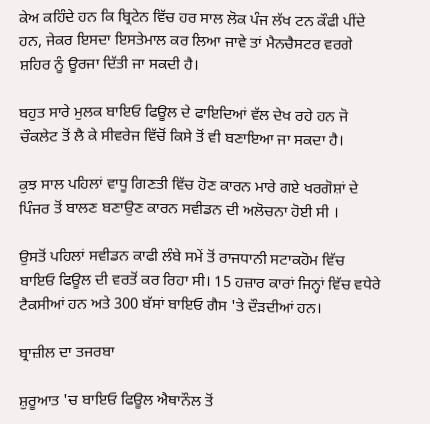ਕੇਅ ਕਹਿੰਦੇ ਹਨ ਕਿ ਬ੍ਰਿਟੇਨ ਵਿੱਚ ਹਰ ਸਾਲ ਲੋਕ ਪੰਜ ਲੱਖ ਟਨ ਕੌਫੀ ਪੀਂਦੇ ਹਨ, ਜੇਕਰ ਇਸਦਾ ਇਸਤੇਮਾਲ ਕਰ ਲਿਆ ਜਾਵੇ ਤਾਂ ਮੈਨਚੈਸਟਰ ਵਰਗੇ ਸ਼ਹਿਰ ਨੂੰ ਊਰਜਾ ਦਿੱਤੀ ਜਾ ਸਕਦੀ ਹੈ।

ਬਹੁਤ ਸਾਰੇ ਮੁਲਕ ਬਾਇਓ ਫਿਊਲ ਦੇ ਫਾਇਦਿਆਂ ਵੱਲ ਦੇਖ ਰਹੇ ਹਨ ਜੋ ਚੌਕਲੇਟ ਤੋਂ ਲੈ ਕੇ ਸੀਵਰੇਜ ਵਿੱਚੋਂ ਕਿਸੇ ਤੋਂ ਵੀ ਬਣਾਇਆ ਜਾ ਸਕਦਾ ਹੈ।

ਕੁਝ ਸਾਲ ਪਹਿਲਾਂ ਵਾਧੂ ਗਿਣਤੀ ਵਿੱਚ ਹੋਣ ਕਾਰਨ ਮਾਰੇ ਗਏ ਖਰਗੋਸ਼ਾਂ ਦੇ ਪਿੰਜਰ ਤੋਂ ਬਾਲਣ ਬਣਾਉਣ ਕਾਰਨ ਸਵੀਡਨ ਦੀ ਅਲੋਚਨਾ ਹੋਈ ਸੀ ।

ਉਸਤੋਂ ਪਹਿਲਾਂ ਸਵੀਡਨ ਕਾਫੀ ਲੰਬੇ ਸਮੇਂ ਤੋਂ ਰਾਜਧਾਨੀ ਸਟਾਕਹੋਮ ਵਿੱਚ ਬਾਇਓ ਫਿਊਲ ਦੀ ਵਰਤੋਂ ਕਰ ਰਿਹਾ ਸੀ। 15 ਹਜ਼ਾਰ ਕਾਰਾਂ ਜਿਨ੍ਹਾਂ ਵਿੱਚ ਵਧੇਰੇ ਟੈਕਸੀਆਂ ਹਨ ਅਤੇ 300 ਬੱਸਾਂ ਬਾਇਓ ਗੈਸ 'ਤੇ ਦੌੜਦੀਆਂ ਹਨ।

ਬ੍ਰਾਜ਼ੀਲ ਦਾ ਤਜਰਬਾ

ਸ਼ੁਰੂਆਤ 'ਚ ਬਾਇਓ ਫਿਊਲ ਐਥਾਨੌਲ ਤੋਂ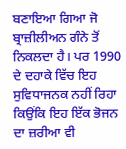ਬਣਾਇਆ ਗਿਆ ਜੋ ਬ੍ਰਾਜ਼ੀਲੀਅਨ ਗੰਨੇ ਤੋਂ ਨਿਕਲਦਾ ਹੈ। ਪਰ 1990 ਦੇ ਦਹਾਕੇ ਵਿੱਚ ਇਹ ਸੁਵਿਧਾਜਨਕ ਨਹੀਂ ਰਿਹਾ ਕਿਉਂਕਿ ਇਹ ਇੱਕ ਭੋਜਨ ਦਾ ਜ਼ਰੀਆ ਵੀ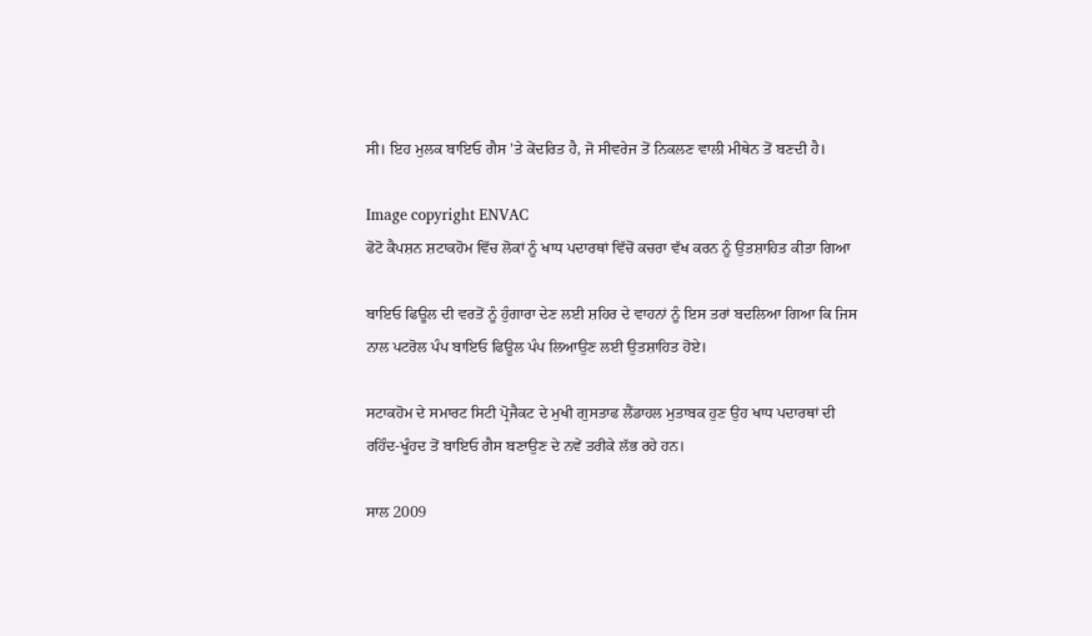ਸੀ। ਇਹ ਮੁਲਕ ਬਾਇਓ ਗੈਸ 'ਤੇ ਕੇਂਦਰਿਤ ਹੈ, ਜੋ ਸੀਵਰੇਜ ਤੋਂ ਨਿਕਲਣ ਵਾਲੀ ਮੀਥੇਨ ਤੋਂ ਬਣਦੀ ਹੈ।

Image copyright ENVAC
ਫੋਟੋ ਕੈਪਸ਼ਨ ਸ਼ਟਾਕਹੋਮ ਵਿੱਚ ਲੋਕਾਂ ਨੂੰ ਖਾਧ ਪਦਾਰਥਾਂ ਵਿੱਚੋਂ ਕਚਰਾ ਵੱਖ ਕਰਨ ਨੂੰ ਉਤਸ਼ਾਹਿਤ ਕੀਤਾ ਗਿਆ

ਬਾਇਓ ਫਿਊਲ ਦੀ ਵਰਤੋਂ ਨੂੰ ਹੁੰਗਾਰਾ ਦੇਣ ਲਈ ਸ਼ਹਿਰ ਦੇ ਵਾਹਨਾਂ ਨੂੰ ਇਸ ਤਰਾਂ ਬਦਲਿਆ ਗਿਆ ਕਿ ਜਿਸ ਨਾਲ ਪਟਰੋਲ ਪੰਪ ਬਾਇਓ ਫਿਊਲ ਪੰਪ ਲਿਆਉਣ ਲਈ ਉਤਸ਼ਾਹਿਤ ਹੋਏ।

ਸਟਾਕਹੋਮ ਦੇ ਸਮਾਰਟ ਸਿਟੀ ਪ੍ਰੋਜੈਕਟ ਦੇ ਮੁਖੀ ਗੁਸਤਾਫ ਲੈਂਡਾਹਲ ਮੁਤਾਬਕ ਹੁਣ ਉਹ ਖਾਧ ਪਦਾਰਥਾਂ ਦੀ ਰਹਿੰਦ-ਖੂੰਹਦ ਤੋਂ ਬਾਇਓ ਗੈਸ ਬਣਾਉਣ ਦੇ ਨਵੇਂ ਤਰੀਕੇ ਲੱਭ ਰਹੇ ਹਨ।

ਸਾਲ 2009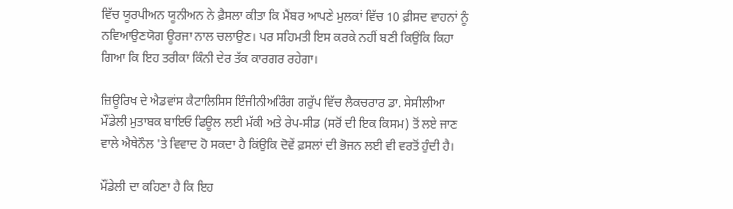ਵਿੱਚ ਯੂਰਪੀਅਨ ਯੂਨੀਅਨ ਨੇ ਫ਼ੈਸਲਾ ਕੀਤਾ ਕਿ ਮੈਂਬਰ ਆਪਣੇ ਮੁਲਕਾਂ ਵਿੱਚ 10 ਫ਼ੀਸਦ ਵਾਹਨਾਂ ਨੂੰ ਨਵਿਆਉਣਯੋਗ ਊਰਜਾ ਨਾਲ ਚਲਾਉਣ। ਪਰ ਸਹਿਮਤੀ ਇਸ ਕਰਕੇ ਨਹੀਂ ਬਣੀ ਕਿਉਂਕਿ ਕਿਹਾ ਗਿਆ ਕਿ ਇਹ ਤਰੀਕਾ ਕਿੰਨੀ ਦੇਰ ਤੱਕ ਕਾਰਗਰ ਰਹੇਗਾ।

ਜ਼ਿਊਰਿਖ ਦੇ ਐਡਵਾਂਸ ਕੈਟਾਲਿਸਿਸ ਇੰਜੀਨੀਅਰਿੰਗ ਗਰੁੱਪ ਵਿੱਚ ਲੈਕਚਰਾਰ ਡਾ. ਸੇਸੀਲੀਆ ਮੌਂਡੇਲੀ ਮੁਤਾਬਕ ਬਾਇਓ ਫਿਊਲ ਲਈ ਮੱਕੀ ਅਤੇ ਰੇਪ-ਸੀਡ (ਸਰੋਂ ਦੀ ਇਕ ਕਿਸਮ) ਤੋਂ ਲਏ ਜਾਣ ਵਾਲੇ ਐਥੇਨੌਲ 'ਤੇ ਵਿਵਾਦ ਹੋ ਸਕਦਾ ਹੈ ਕਿਂਉਕਿ ਦੋਵੇਂ ਫ਼ਸਲਾਂ ਦੀ ਭੋਜਨ ਲਈ ਵੀ ਵਰਤੋਂ ਹੁੰਦੀ ਹੈ।

ਮੌਂਡੇਲੀ ਦਾ ਕਹਿਣਾ ਹੈ ਕਿ ਇਹ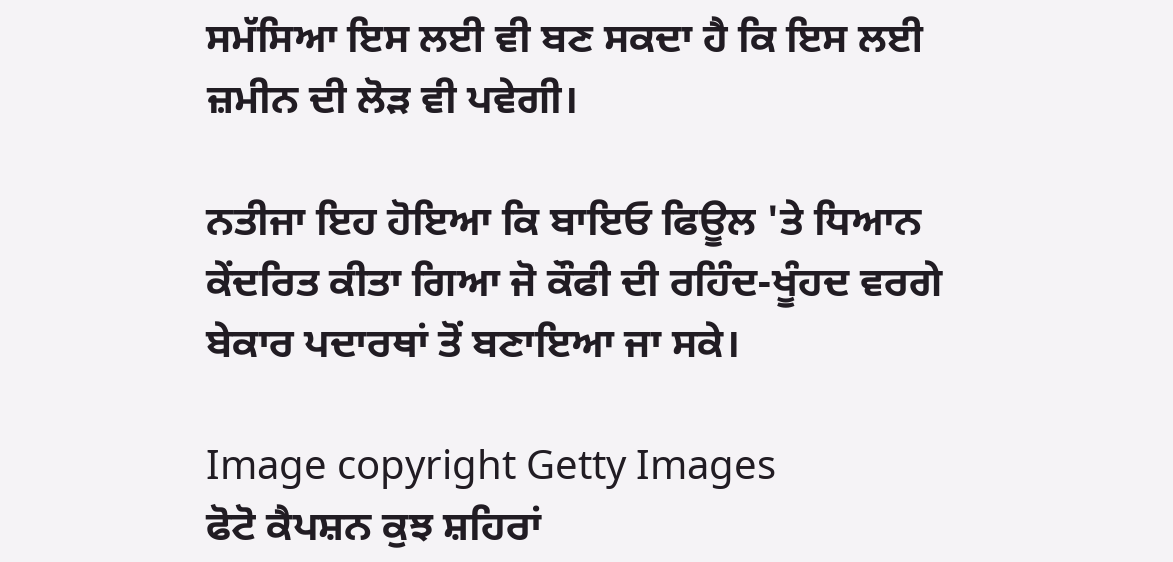ਸਮੱਸਿਆ ਇਸ ਲਈ ਵੀ ਬਣ ਸਕਦਾ ਹੈ ਕਿ ਇਸ ਲਈ ਜ਼ਮੀਨ ਦੀ ਲੋੜ ਵੀ ਪਵੇਗੀ।

ਨਤੀਜਾ ਇਹ ਹੋਇਆ ਕਿ ਬਾਇਓ ਫਿਊਲ 'ਤੇ ਧਿਆਨ ਕੇਂਦਰਿਤ ਕੀਤਾ ਗਿਆ ਜੋ ਕੌਫੀ ਦੀ ਰਹਿੰਦ-ਖੂੰਹਦ ਵਰਗੇ ਬੇਕਾਰ ਪਦਾਰਥਾਂ ਤੋਂ ਬਣਾਇਆ ਜਾ ਸਕੇ।

Image copyright Getty Images
ਫੋਟੋ ਕੈਪਸ਼ਨ ਕੁਝ ਸ਼ਹਿਰਾਂ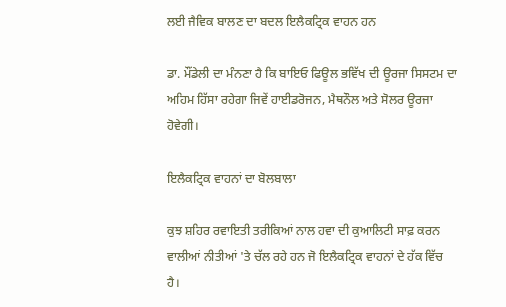ਲਈ ਜੈਵਿਕ ਬਾਲਣ ਦਾ ਬਦਲ ਇਲੈਕਟ੍ਰਿਕ ਵਾਹਨ ਹਨ

ਡਾ. ਮੌਂਡੇਲੀ ਦਾ ਮੰਨਣਾ ਹੈ ਕਿ ਬਾਇਓ ਫਿਊਲ ਭਵਿੱਖ ਦੀ ਊਰਜਾ ਸਿਸਟਮ ਦਾ ਅਹਿਮ ਹਿੱਸਾ ਰਹੇਗਾ ਜਿਵੇਂ ਹਾਈਡਰੋਜਨ, ਮੈਥਨੌਲ ਅਤੇ ਸੋਲਰ ਊਰਜਾ ਹੋਵੇਗੀ।

ਇਲੈਕਟ੍ਰਿਕ ਵਾਹਨਾਂ ਦਾ ਬੋਲਬਾਲਾ

ਕੁਝ ਸ਼ਹਿਰ ਰਵਾਇਤੀ ਤਰੀਕਿਆਂ ਨਾਲ ਹਵਾ ਦੀ ਕੁਆਲਿਟੀ ਸਾਫ਼ ਕਰਨ ਵਾਲੀਆਂ ਨੀਤੀਆਂ 'ਤੇ ਚੱਲ ਰਹੇ ਹਨ ਜੋ ਇਲੈਕਟ੍ਰਿਕ ਵਾਹਨਾਂ ਦੇ ਹੱਕ ਵਿੱਚ ਹੈ।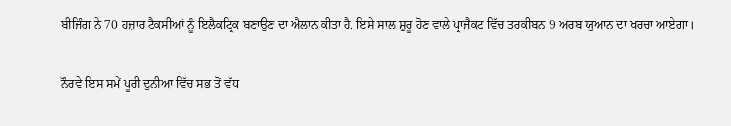ਬੀਜਿੰਗ ਨੇ 70 ਹਜ਼ਾਰ ਟੈਕਸੀਆਂ ਨੂੰ ਇਲੈਕਟ੍ਰਿਕ ਬਣਾਉਣ ਦਾ ਐਲਾਨ ਕੀਤਾ ਹੈ. ਇਸੇ ਸਾਲ ਸ਼ੁਰੂ ਹੋਣ ਵਾਲੇ ਪ੍ਰਾਜੈਕਟ ਵਿੱਚ ਤਰਕੀਬਨ 9 ਅਰਬ ਯੁਆਨ ਦਾ ਖਰਚਾ ਆਏਗਾ।

ਨੌਰਵੇ ਇਸ ਸਮੇਂ ਪੂਰੀ ਦੁਨੀਆ ਵਿੱਚ ਸਭ ਤੋਂ ਵੱਧ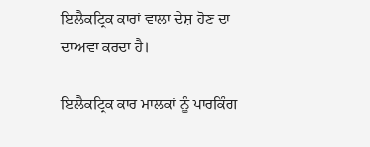ਇਲੈਕਟ੍ਰਿਕ ਕਾਰਾਂ ਵਾਲਾ ਦੇਸ਼ ਹੋਣ ਦਾ ਦਾਅਵਾ ਕਰਦਾ ਹੈ।

ਇਲੈਕਟ੍ਰਿਕ ਕਾਰ ਮਾਲਕਾਂ ਨੂੰ ਪਾਰਕਿੰਗ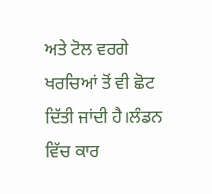ਅਤੇ ਟੋਲ ਵਰਗੇ ਖਰਚਿਆਂ ਤੋਂ ਵੀ ਛੋਟ ਦਿੱਤੀ ਜਾਂਦੀ ਹੈ।ਲੰਡਨ ਵਿੱਚ ਕਾਰ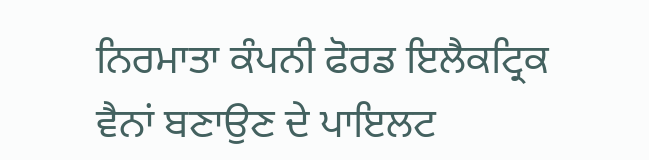ਨਿਰਮਾਤਾ ਕੰਪਨੀ ਫੋਰਡ ਇਲੈਕਟ੍ਰਿਕ ਵੈਨਾਂ ਬਣਾਉਣ ਦੇ ਪਾਇਲਟ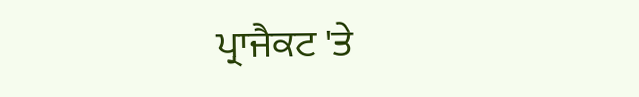ਪ੍ਰਾਜੈਕਟ 'ਤੇ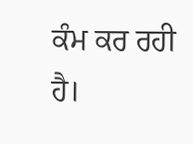ਕੰਮ ਕਰ ਰਹੀ ਹੈ।